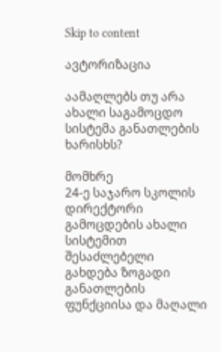Skip to content

ავტორიზაცია

აამაღლებს თუ არა ახალი საგამოცდო სისტემა განათლების ხარისხს?

მომხრე
24-ე საჯარო სკოლის დირექტორი
გამოცდების ახალი სისტემით შესაძლებელი გახდება ზოგადი განათლების ფუნქციისა და მაღალი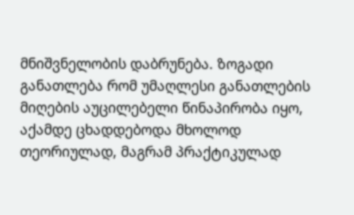მნიშვნელობის დაბრუნება. ზოგადი განათლება რომ უმაღლესი განათლების მიღების აუცილებელი წინაპირობა იყო, აქამდე ცხადდებოდა მხოლოდ თეორიულად, მაგრამ პრაქტიკულად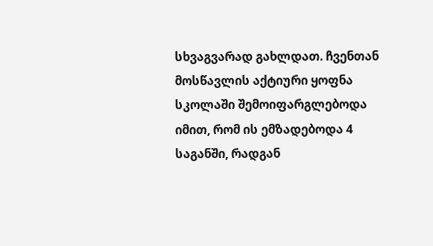სხვაგვარად გახლდათ. ჩვენთან მოსწავლის აქტიური ყოფნა სკოლაში შემოიფარგლებოდა იმით, რომ ის ემზადებოდა 4 საგანში, რადგან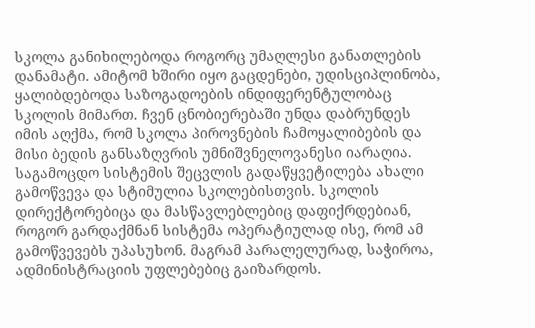სკოლა განიხილებოდა როგორც უმაღლესი განათლების დანამატი. ამიტომ ხშირი იყო გაცდენები, უდისციპლინობა, ყალიბდებოდა საზოგადოების ინდიფერენტულობაც სკოლის მიმართ. ჩვენ ცნობიერებაში უნდა დაბრუნდეს იმის აღქმა, რომ სკოლა პიროვნების ჩამოყალიბების და მისი ბედის განსაზღვრის უმნიშვნელოვანესი იარაღია. საგამოცდო სისტემის შეცვლის გადაწყვეტილება ახალი გამოწვევა და სტიმულია სკოლებისთვის. სკოლის დირექტორებიცა და მასწავლებლებიც დაფიქრდებიან, როგორ გარდაქმნან სისტემა ოპერატიულად ისე, რომ ამ გამოწვევებს უპასუხონ. მაგრამ პარალელურად, საჭიროა, ადმინისტრაციის უფლებებიც გაიზარდოს.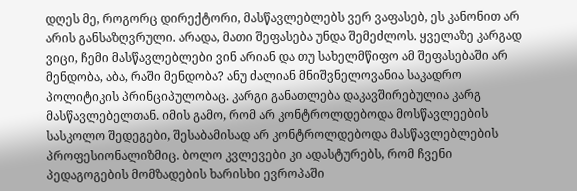დღეს მე, როგორც დირექტორი, მასწავლებლებს ვერ ვაფასებ, ეს კანონით არ არის განსაზღვრული. არადა, მათი შეფასება უნდა შემეძლოს. ყველაზე კარგად ვიცი, ჩემი მასწავლებლები ვინ არიან და თუ სახელმწიფო ამ შეფასებაში არ მენდობა, აბა, რაში მენდობა? ანუ ძალიან მნიშვნელოვანია საკადრო პოლიტიკის პრინციპულობაც. კარგი განათლება დაკავშირებულია კარგ მასწავლებელთან. იმის გამო, რომ არ კონტროლდებოდა მოსწავლეების სასკოლო შედეგები, შესაბამისად არ კონტროლდებოდა მასწავლებლების პროფესიონალიზმიც. ბოლო კვლევები კი ადასტურებს, რომ ჩვენი პედაგოგების მომზადების ხარისხი ევროპაში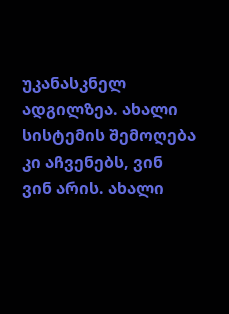უკანასკნელ ადგილზეა. ახალი სისტემის შემოღება კი აჩვენებს, ვინ ვინ არის. ახალი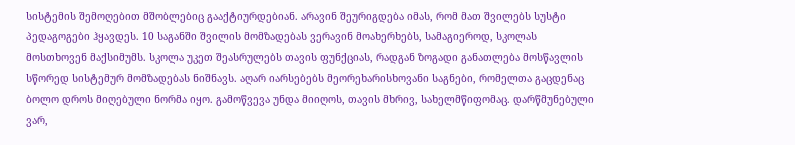სისტემის შემოღებით მშობლებიც გააქტიურდებიან. არავინ შეურიგდება იმას, რომ მათ შვილებს სუსტი პედაგოგები ჰყავდეს. 10 საგანში შვილის მომზადებას ვერავინ მოახერხებს, სამაგიეროდ, სკოლას მოსთხოვენ მაქსიმუმს. სკოლა უკეთ შეასრულებს თავის ფუნქციას, რადგან ზოგადი განათლება მოსწავლის სწორედ სისტემურ მომზადებას ნიშნავს. აღარ იარსებებს მეორეხარისხოვანი საგნები, რომელთა გაცდენაც ბოლო დროს მიღებული ნორმა იყო. გამოწვევა უნდა მიიღოს, თავის მხრივ, სახელმწიფომაც. დარწმუნებული ვარ,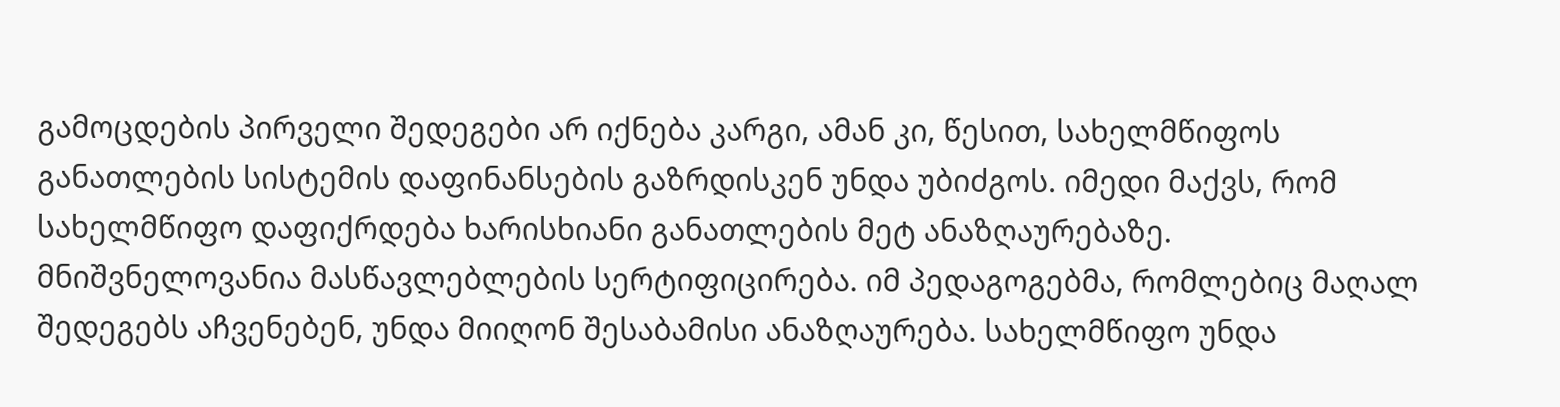გამოცდების პირველი შედეგები არ იქნება კარგი, ამან კი, წესით, სახელმწიფოს განათლების სისტემის დაფინანსების გაზრდისკენ უნდა უბიძგოს. იმედი მაქვს, რომ სახელმწიფო დაფიქრდება ხარისხიანი განათლების მეტ ანაზღაურებაზე. მნიშვნელოვანია მასწავლებლების სერტიფიცირება. იმ პედაგოგებმა, რომლებიც მაღალ შედეგებს აჩვენებენ, უნდა მიიღონ შესაბამისი ანაზღაურება. სახელმწიფო უნდა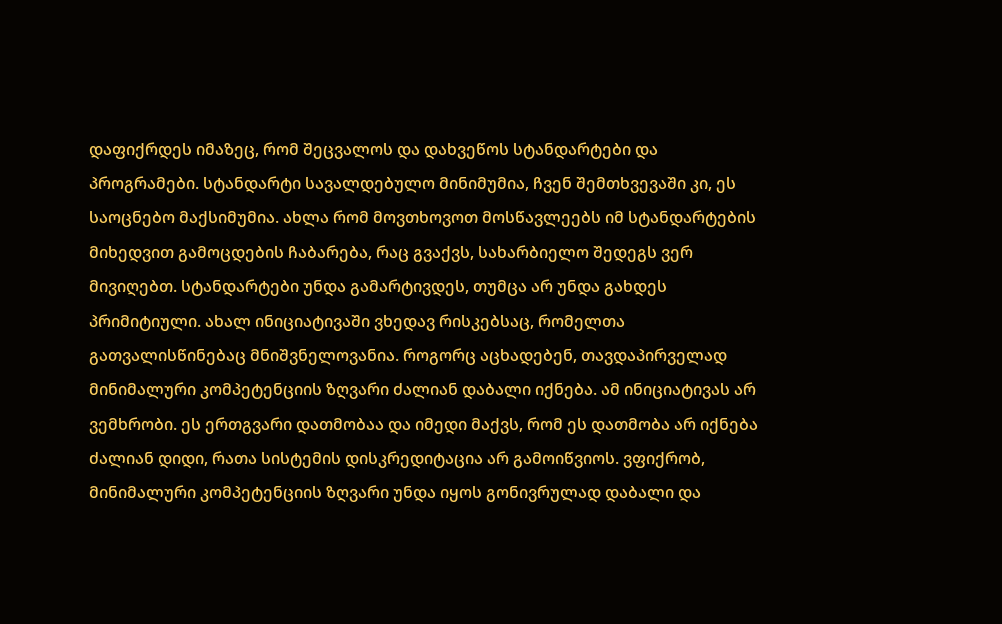დაფიქრდეს იმაზეც, რომ შეცვალოს და დახვეწოს სტანდარტები და პროგრამები. სტანდარტი სავალდებულო მინიმუმია, ჩვენ შემთხვევაში კი, ეს საოცნებო მაქსიმუმია. ახლა რომ მოვთხოვოთ მოსწავლეებს იმ სტანდარტების მიხედვით გამოცდების ჩაბარება, რაც გვაქვს, სახარბიელო შედეგს ვერ მივიღებთ. სტანდარტები უნდა გამარტივდეს, თუმცა არ უნდა გახდეს პრიმიტიული. ახალ ინიციატივაში ვხედავ რისკებსაც, რომელთა გათვალისწინებაც მნიშვნელოვანია. როგორც აცხადებენ, თავდაპირველად მინიმალური კომპეტენციის ზღვარი ძალიან დაბალი იქნება. ამ ინიციატივას არ ვემხრობი. ეს ერთგვარი დათმობაა და იმედი მაქვს, რომ ეს დათმობა არ იქნება ძალიან დიდი, რათა სისტემის დისკრედიტაცია არ გამოიწვიოს. ვფიქრობ, მინიმალური კომპეტენციის ზღვარი უნდა იყოს გონივრულად დაბალი და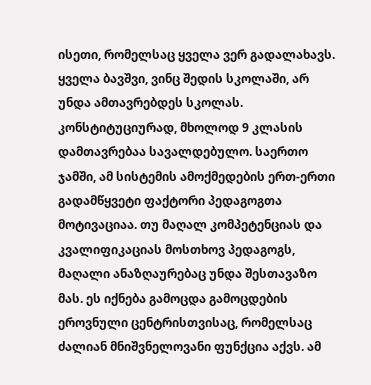ისეთი, რომელსაც ყველა ვერ გადალახავს. ყველა ბავშვი, ვინც შედის სკოლაში, არ უნდა ამთავრებდეს სკოლას. კონსტიტუციურად, მხოლოდ 9 კლასის დამთავრებაა სავალდებულო. საერთო ჯამში, ამ სისტემის ამოქმედების ერთ-ერთი გადამწყვეტი ფაქტორი პედაგოგთა მოტივაციაა. თუ მაღალ კომპეტენციას და კვალიფიკაციას მოსთხოვ პედაგოგს, მაღალი ანაზღაურებაც უნდა შესთავაზო მას. ეს იქნება გამოცდა გამოცდების ეროვნული ცენტრისთვისაც, რომელსაც ძალიან მნიშვნელოვანი ფუნქცია აქვს. ამ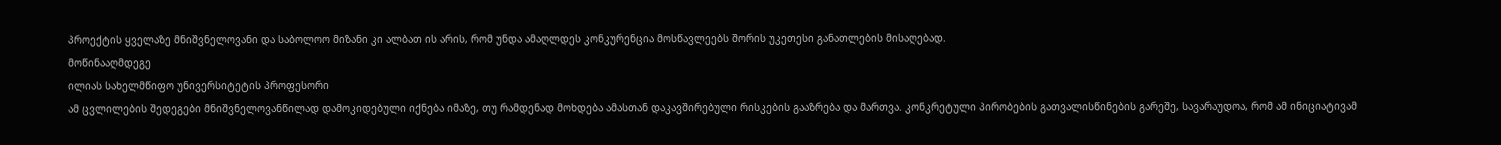პროექტის ყველაზე მნიშვნელოვანი და საბოლოო მიზანი კი ალბათ ის არის, რომ უნდა ამაღლდეს კონკურენცია მოსწავლეებს შორის უკეთესი განათლების მისაღებად.
მოწინააღმდეგე
ილიას სახელმწიფო უნივერსიტეტის პროფესორი
ამ ცვლილების შედეგები მნიშვნელოვანწილად დამოკიდებული იქნება იმაზე, თუ რამდენად მოხდება ამასთან დაკავშირებული რისკების გააზრება და მართვა. კონკრეტული პირობების გათვალისწინების გარეშე, სავარაუდოა, რომ ამ ინიციატივამ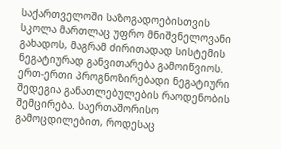საქართველოში საზოგადოებისთვის სკოლა მართლაც უფრო მნიშვნელოვანი გახადოს, მაგრამ ძირითადად სისტემის ნეგატიურად განვითარება გამოიწვიოს. ერთ-ერთი პროგნოზირებადი ნეგატიური შედეგია განათლებულების რაოდენობის შემცირება. საერთაშორისო გამოცდილებით, როდესაც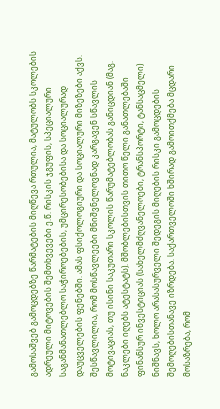გამოსაშვებ გამოცდებზე წარმატების მიღწევა რთულია, მატულობს სკოლების ადრეული მიტოვების შემთხვევები ე.წ. რისკის ჯგუფის, სპეციალური საგანმანათლებლო საჭიროებების, უმცირესობებისა და სოციალურად დაუცველების ფენებში. ამას ფსიქოლოგიური და სოციალური მიზეზები აქვს. შესწავლილია, რომ მოსწავლეები მნიშვნელოვნად კარგავენ სწავლის მოტივაციას, თუ ისინი საკუთარი სკოლის წარუმატებლობას განიცდიან (მაგ. ნაკლები იღებს ატესტატს). მშობლებისთვის თითო წელი განათლებაში ფინანსურ ინვესტიციას (სახელმძღვანელოები, ტრანსპორტი, ტანსაცმელი) ნიშნავს, ხოლო არასასურველი შედეგის მიღების რისკი გამოცდების შემოღებისთანავე იზრდება. საქართველოში ხშირად გამოითქმება მცდარი მოსაზრება, რომ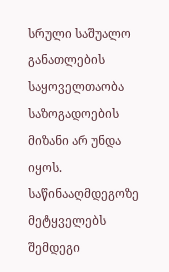სრული საშუალო განათლების საყოველთაობა საზოგადოების მიზანი არ უნდა იყოს. საწინააღმდეგოზე მეტყველებს შემდეგი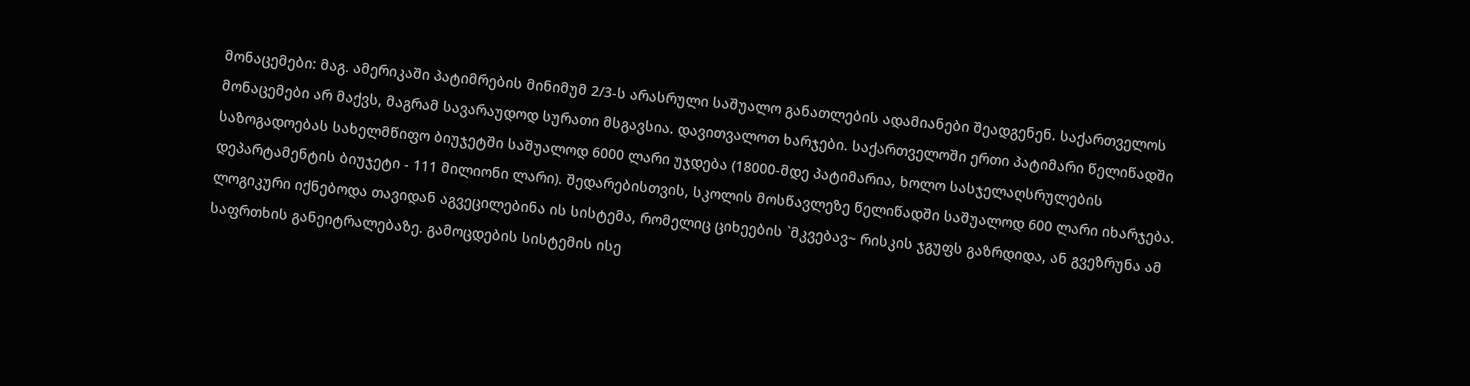მონაცემები: მაგ. ამერიკაში პატიმრების მინიმუმ 2/3-ს არასრული საშუალო განათლების ადამიანები შეადგენენ. საქართველოს მონაცემები არ მაქვს, მაგრამ სავარაუდოდ სურათი მსგავსია. დავითვალოთ ხარჯები. საქართველოში ერთი პატიმარი წელიწადში საზოგადოებას სახელმწიფო ბიუჯეტში საშუალოდ 6000 ლარი უჯდება (18000-მდე პატიმარია, ხოლო სასჯელაღსრულების დეპარტამენტის ბიუჯეტი - 111 მილიონი ლარი). შედარებისთვის, სკოლის მოსწავლეზე წელიწადში საშუალოდ 600 ლარი იხარჯება. ლოგიკური იქნებოდა თავიდან აგვეცილებინა ის სისტემა, რომელიც ციხეების `მკვებავ~ რისკის ჯგუფს გაზრდიდა, ან გვეზრუნა ამ საფრთხის განეიტრალებაზე. გამოცდების სისტემის ისე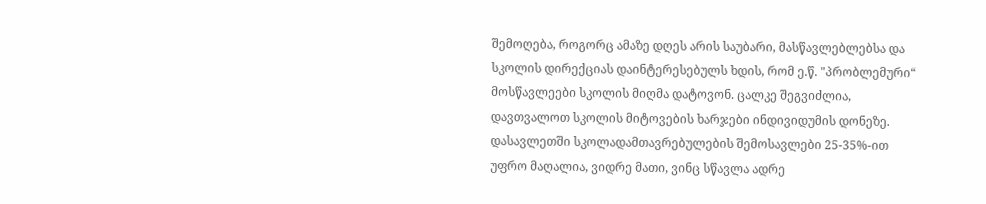შემოღება, როგორც ამაზე დღეს არის საუბარი, მასწავლებლებსა და სკოლის დირექციას დაინტერესებულს ხდის, რომ ე.წ. "პრობლემური“ მოსწავლეები სკოლის მიღმა დატოვონ. ცალკე შეგვიძლია, დავთვალოთ სკოლის მიტოვების ხარჯები ინდივიდუმის დონეზე. დასავლეთში სკოლადამთავრებულების შემოსავლები 25-35%-ით უფრო მაღალია, ვიდრე მათი, ვინც სწავლა ადრე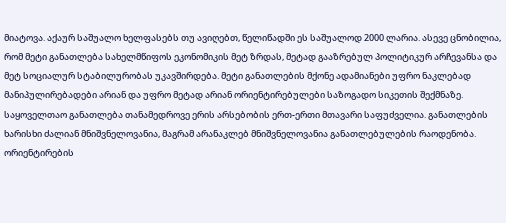მიატოვა. აქაურ საშუალო ხელფასებს თუ ავიღებთ, წელიწადში ეს საშუალოდ 2000 ლარია. ასევე ცნობილია, რომ მეტი განათლება სახელმწიფოს ეკონომიკის მეტ ზრდას, მეტად გააზრებულ პოლიტიკურ არჩევანსა და მეტ სოციალურ სტაბილურობას უკავშირდება. მეტი განათლების მქონე ადამიანები უფრო ნაკლებად მანიპულირებადები არიან და უფრო მეტად არიან ორიენტირებულები საზოგადო სიკეთის შექმნაზე. საყოველთაო განათლება თანამედროვე ერის არსებობის ერთ-ერთი მთავარი საფუძველია. განათლების ხარისხი ძალიან მნიშვნელოვანია, მაგრამ არანაკლებ მნიშვნელოვანია განათლებულების რაოდენობა. ორიენტირების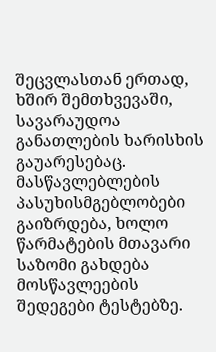შეცვლასთან ერთად, ხშირ შემთხვევაში, სავარაუდოა განათლების ხარისხის გაუარესებაც. მასწავლებლების პასუხისმგებლობები გაიზრდება, ხოლო წარმატების მთავარი საზომი გახდება მოსწავლეების შედეგები ტესტებზე.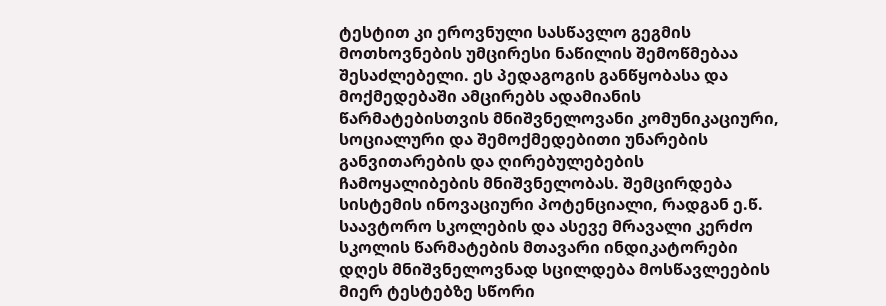ტესტით კი ეროვნული სასწავლო გეგმის მოთხოვნების უმცირესი ნაწილის შემოწმებაა შესაძლებელი. ეს პედაგოგის განწყობასა და მოქმედებაში ამცირებს ადამიანის წარმატებისთვის მნიშვნელოვანი კომუნიკაციური, სოციალური და შემოქმედებითი უნარების განვითარების და ღირებულებების ჩამოყალიბების მნიშვნელობას. შემცირდება სისტემის ინოვაციური პოტენციალი, რადგან ე.წ. საავტორო სკოლების და ასევე მრავალი კერძო სკოლის წარმატების მთავარი ინდიკატორები დღეს მნიშვნელოვნად სცილდება მოსწავლეების მიერ ტესტებზე სწორი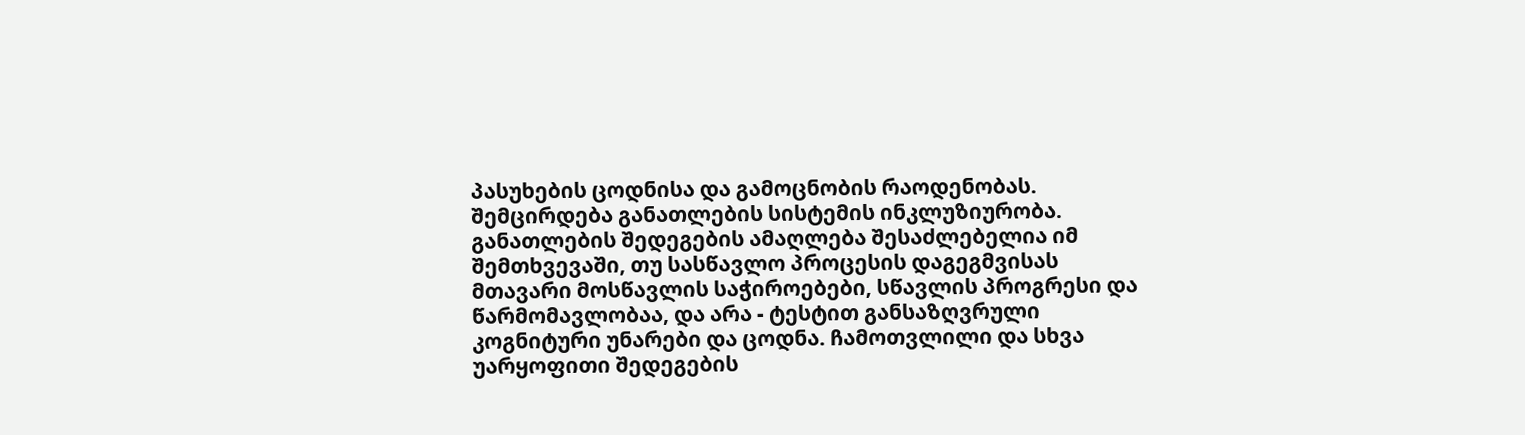პასუხების ცოდნისა და გამოცნობის რაოდენობას. შემცირდება განათლების სისტემის ინკლუზიურობა. განათლების შედეგების ამაღლება შესაძლებელია იმ შემთხვევაში, თუ სასწავლო პროცესის დაგეგმვისას მთავარი მოსწავლის საჭიროებები, სწავლის პროგრესი და წარმომავლობაა, და არა - ტესტით განსაზღვრული კოგნიტური უნარები და ცოდნა. ჩამოთვლილი და სხვა უარყოფითი შედეგების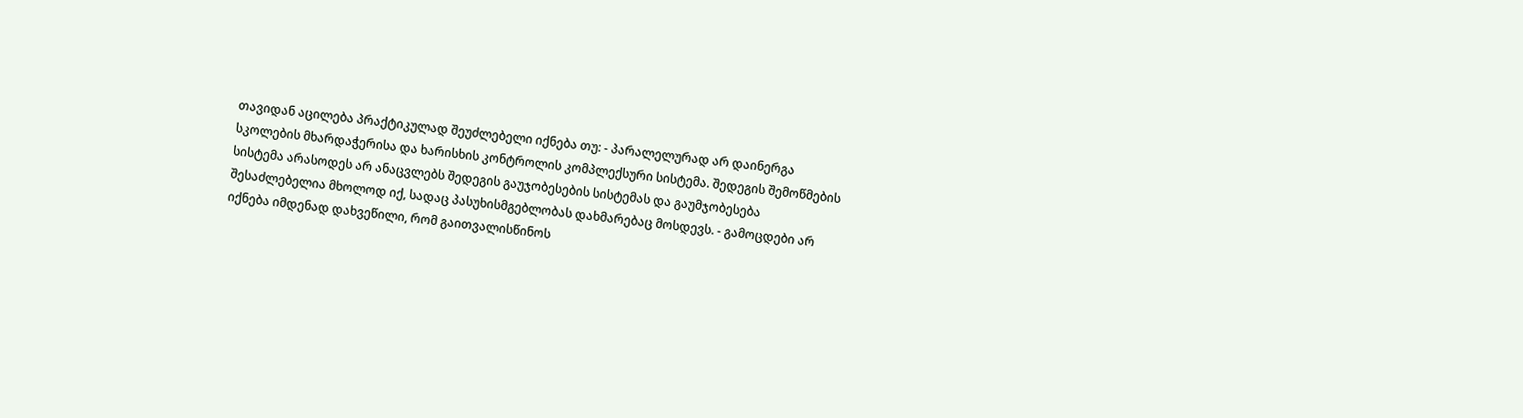თავიდან აცილება პრაქტიკულად შეუძლებელი იქნება თუ: - პარალელურად არ დაინერგა სკოლების მხარდაჭერისა და ხარისხის კონტროლის კომპლექსური სისტემა. შედეგის შემოწმების სისტემა არასოდეს არ ანაცვლებს შედეგის გაუჯობესების სისტემას და გაუმჯობესება შესაძლებელია მხოლოდ იქ, სადაც პასუხისმგებლობას დახმარებაც მოსდევს. - გამოცდები არ იქნება იმდენად დახვეწილი, რომ გაითვალისწინოს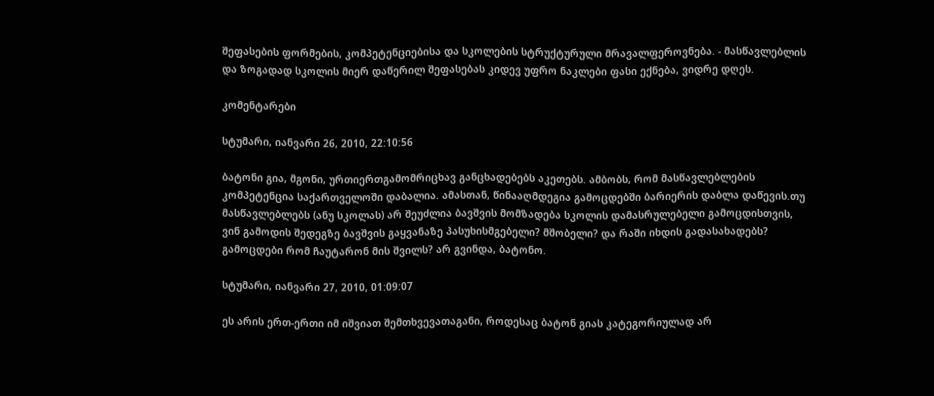შეფასების ფორმების, კომპეტენციებისა და სკოლების სტრუქტურული მრავალფეროვნება. - მასწავლებლის და ზოგადად სკოლის მიერ დაწერილ შეფასებას კიდევ უფრო ნაკლები ფასი ექნება, ვიდრე დღეს.

კომენტარები

სტუმარი, იანვარი 26, 2010, 22:10:56

ბატონი გია, მგონი, ურთიერთგამომრიცხავ განცხადებებს აკეთებს. ამბობს, რომ მასწავლებლების კომპეტენცია საქართველოში დაბალია. ამასთან, წინააღმდეგია გამოცდებში ბარიერის დაბლა დაწევის.თუ მასწავლებლებს (ანუ სკოლას) არ შეუძლია ბავშვის მომზადება სკოლის დამასრულებელი გამოცდისთვის, ვინ გამოდის შედეგზე ბავშვის გაყვანაზე პასუხისმგებელი? მშობელი? და რაში იხდის გადასახადებს? გამოცდები რომ ჩაუტარონ მის შვილს? არ გვინდა, ბატონო.

სტუმარი, იანვარი 27, 2010, 01:09:07

ეს არის ერთ-ერთი იმ იშვიათ შემთხვევათაგანი, როდესაც ბატონ გიას კატეგორიულად არ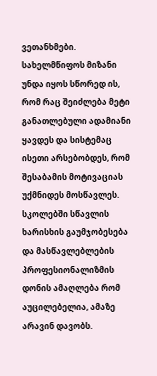ვეთანხმები. სახელმწიფოს მიზანი უნდა იყოს სწორედ ის, რომ რაც შეიძლება მეტი განათლებული ადამიანი ყავდეს და სისტემაც ისეთი არსებობდეს, რომ შესაბამის მოტივაციას უქმნიდეს მოსწავლეს. სკოლებში სწავლის ხარისხის გაუმჯობესება და მასწავლებლების პროფესიონალიზმის დონის ამაღლება რომ აუცილებელია, ამაზე არავინ დავობს.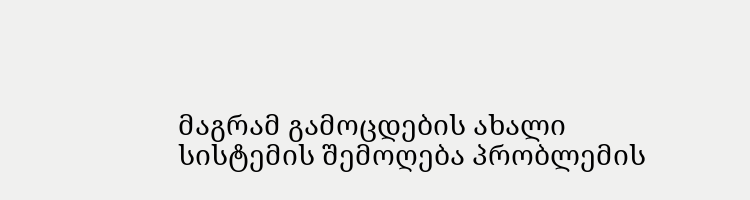მაგრამ გამოცდების ახალი სისტემის შემოღება პრობლემის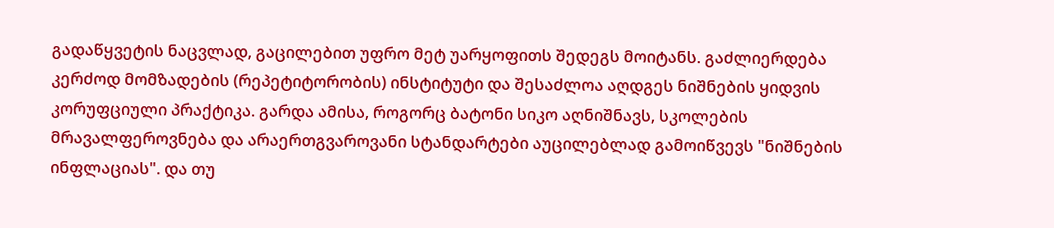გადაწყვეტის ნაცვლად, გაცილებით უფრო მეტ უარყოფითს შედეგს მოიტანს. გაძლიერდება კერძოდ მომზადების (რეპეტიტორობის) ინსტიტუტი და შესაძლოა აღდგეს ნიშნების ყიდვის კორუფციული პრაქტიკა. გარდა ამისა, როგორც ბატონი სიკო აღნიშნავს, სკოლების მრავალფეროვნება და არაერთგვაროვანი სტანდარტები აუცილებლად გამოიწვევს "ნიშნების ინფლაციას". და თუ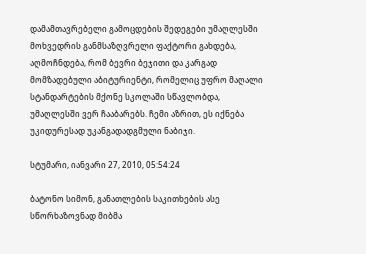დამამთავრებელი გამოცდების შედეგები უმაღლესში მოხვედრის განმსაზღვრელი ფაქტორი გახდება, აღმოჩნდება, რომ ბევრი ბეჯითი და კარგად მომზადებული აბიტურიენტი, რომელიც უფრო მაღალი სტანდარტების მქონე სკოლაში სწავლობდა, უმაღლესში ვერ ჩააბარებს. ჩემი აზრით, ეს იქნება უკიდურესად უკანგადადგმული ნაბიჯი.

სტუმარი, იანვარი 27, 2010, 05:54:24

ბატონო სიმონ, განათლების საკითხების ასე სწორხაზოვნად მიბმა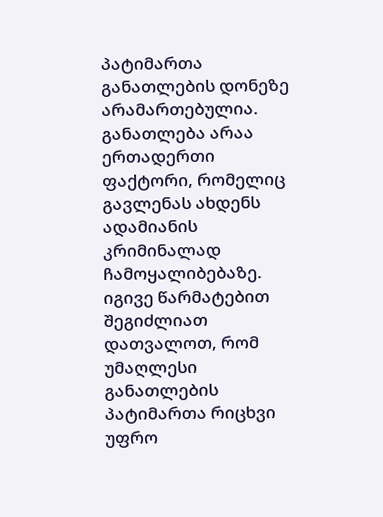პატიმართა განათლების დონეზე არამართებულია. განათლება არაა ერთადერთი ფაქტორი, რომელიც გავლენას ახდენს ადამიანის კრიმინალად ჩამოყალიბებაზე. იგივე წარმატებით შეგიძლიათ დათვალოთ, რომ უმაღლესი განათლების პატიმართა რიცხვი უფრო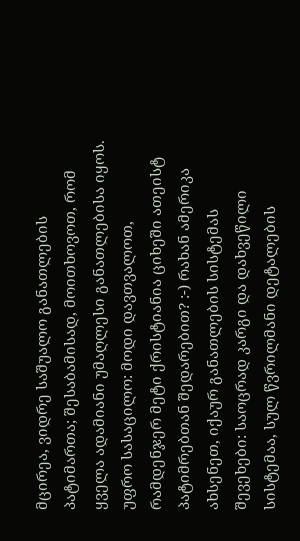მცირეა, ვიდრე საშუალო განათლების პატიმართა; შესაბამისად, მოითხოვოთ, რომ ყველა ადამიანი უმაღლესი განათლებისა იყოს. უფრო სასაცილო: მოდი დავთვალოთ, რამდენჯერ მეტი ქრისტიანია ციხეში ათეისტ პატიმრებთან შედარებით? :-) რახან ამერიკა ახსენეთ, იქაურ განათლების სისტემას შევეხები: საოცრად კარგი და დახვეწილი სისტემაა, სულ წვრილმანი დეტალების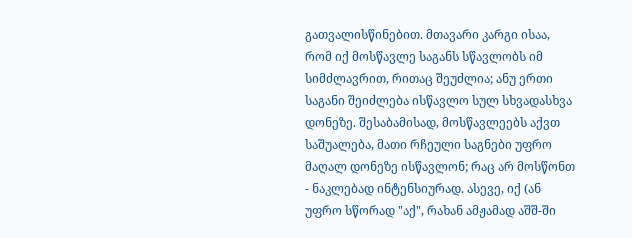გათვალისწინებით. მთავარი კარგი ისაა, რომ იქ მოსწავლე საგანს სწავლობს იმ სიმძლავრით, რითაც შეუძლია; ანუ ერთი საგანი შეიძლება ისწავლო სულ სხვადასხვა დონეზე. შესაბამისად, მოსწავლეებს აქვთ საშუალება, მათი რჩეული საგნები უფრო მაღალ დონეზე ისწავლონ; რაც არ მოსწონთ - ნაკლებად ინტენსიურად. ასევე, იქ (ან უფრო სწორად "აქ", რახან ამჟამად აშშ-ში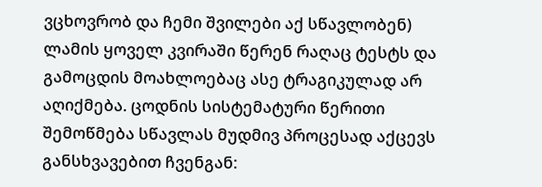ვცხოვრობ და ჩემი შვილები აქ სწავლობენ) ლამის ყოველ კვირაში წერენ რაღაც ტესტს და გამოცდის მოახლოებაც ასე ტრაგიკულად არ აღიქმება. ცოდნის სისტემატური წერითი შემოწმება სწავლას მუდმივ პროცესად აქცევს განსხვავებით ჩვენგან: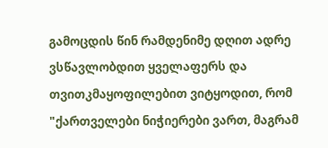გამოცდის წინ რამდენიმე დღით ადრე ვსწავლობდით ყველაფერს და თვითკმაყოფილებით ვიტყოდით, რომ "ქართველები ნიჭიერები ვართ, მაგრამ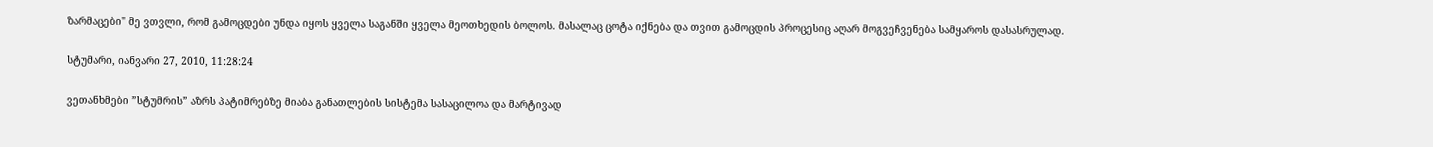ზარმაცები" მე ვთვლი, რომ გამოცდები უნდა იყოს ყველა საგანში ყველა მეოთხედის ბოლოს. მასალაც ცოტა იქნება და თვით გამოცდის პროცესიც აღარ მოგვეჩვენება სამყაროს დასასრულად.

სტუმარი, იანვარი 27, 2010, 11:28:24

ვეთანხმები ”სტუმრის” აზრს პატიმრებზე მიაბა განათლების სისტემა სასაცილოა და მარტივად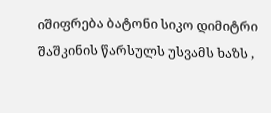იშიფრება ბატონი სიკო დიმიტრი შაშკინის წარსულს უსვამს ხაზს ,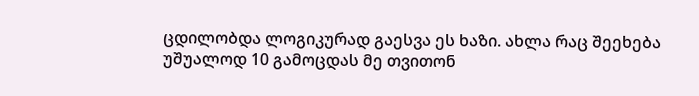ცდილობდა ლოგიკურად გაესვა ეს ხაზი. ახლა რაც შეეხება უშუალოდ 10 გამოცდას მე თვითონ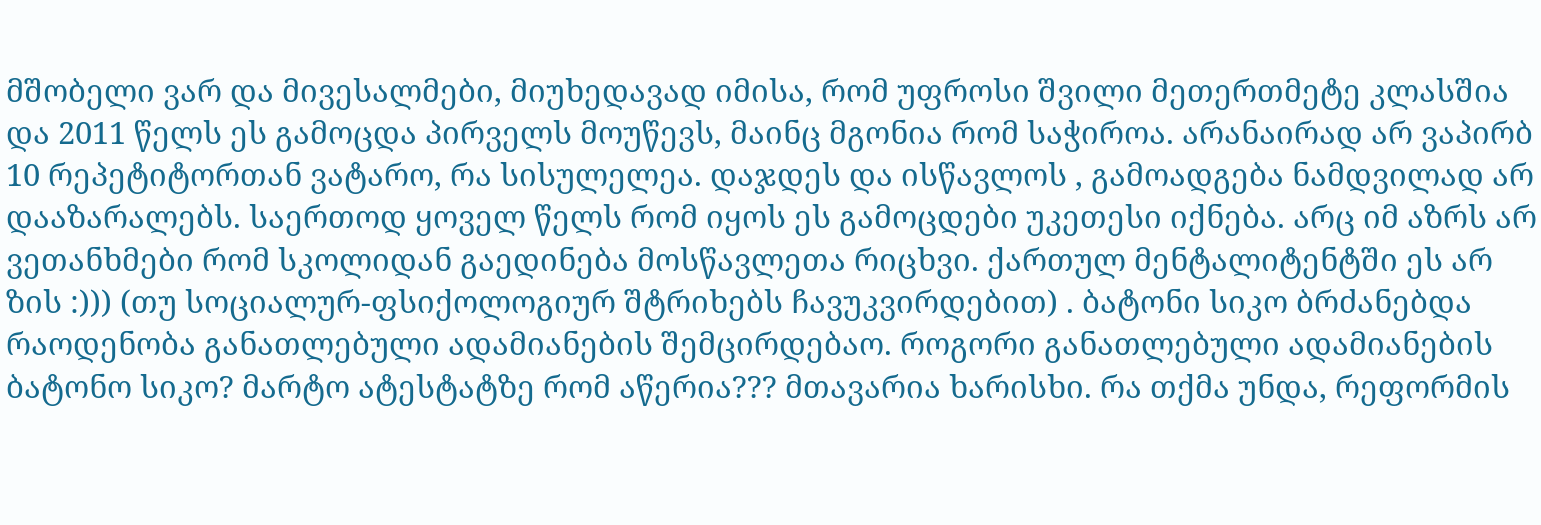მშობელი ვარ და მივესალმები, მიუხედავად იმისა, რომ უფროსი შვილი მეთერთმეტე კლასშია და 2011 წელს ეს გამოცდა პირველს მოუწევს, მაინც მგონია რომ საჭიროა. არანაირად არ ვაპირბ 10 რეპეტიტორთან ვატარო, რა სისულელეა. დაჯდეს და ისწავლოს , გამოადგება ნამდვილად არ დააზარალებს. საერთოდ ყოველ წელს რომ იყოს ეს გამოცდები უკეთესი იქნება. არც იმ აზრს არ ვეთანხმები რომ სკოლიდან გაედინება მოსწავლეთა რიცხვი. ქართულ მენტალიტენტში ეს არ ზის :))) (თუ სოციალურ-ფსიქოლოგიურ შტრიხებს ჩავუკვირდებით) . ბატონი სიკო ბრძანებდა რაოდენობა განათლებული ადამიანების შემცირდებაო. როგორი განათლებული ადამიანების ბატონო სიკო? მარტო ატესტატზე რომ აწერია??? მთავარია ხარისხი. რა თქმა უნდა, რეფორმის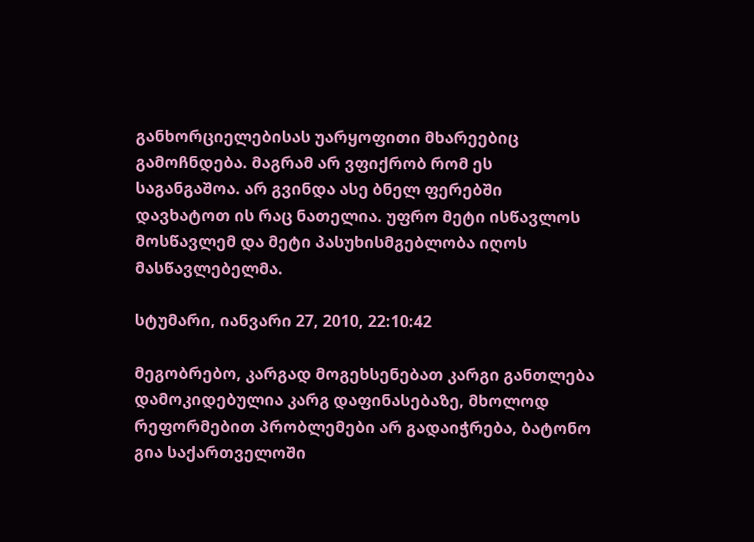განხორციელებისას უარყოფითი მხარეებიც გამოჩნდება. მაგრამ არ ვფიქრობ რომ ეს საგანგაშოა. არ გვინდა ასე ბნელ ფერებში დავხატოთ ის რაც ნათელია. უფრო მეტი ისწავლოს მოსწავლემ და მეტი პასუხისმგებლობა იღოს მასწავლებელმა.

სტუმარი, იანვარი 27, 2010, 22:10:42

მეგობრებო, კარგად მოგეხსენებათ კარგი განთლება დამოკიდებულია კარგ დაფინასებაზე, მხოლოდ რეფორმებით პრობლემები არ გადაიჭრება, ბატონო გია საქართველოში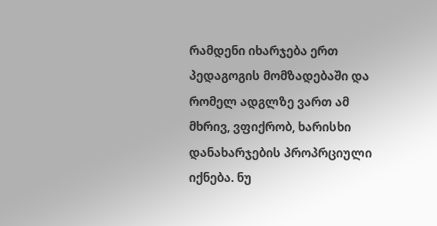რამდენი იხარჯება ერთ პედაგოგის მომზადებაში და რომელ ადგლზე ვართ ამ მხრივ, ვფიქრობ, ხარისხი დანახარჯების პროპრციული იქნება. ნუ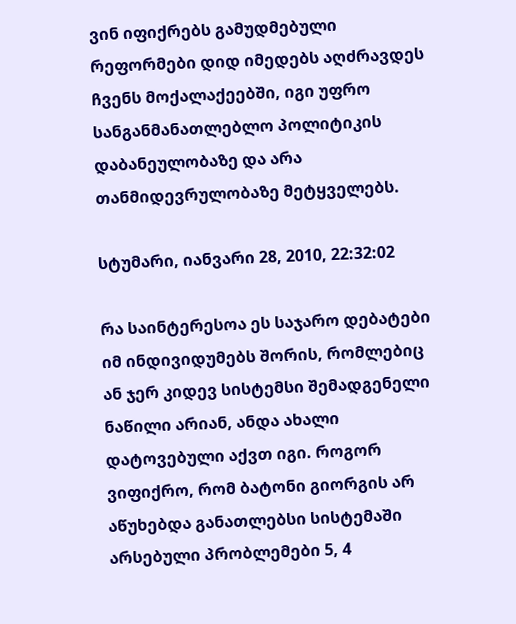ვინ იფიქრებს გამუდმებული რეფორმები დიდ იმედებს აღძრავდეს ჩვენს მოქალაქეებში, იგი უფრო სანგანმანათლებლო პოლიტიკის დაბანეულობაზე და არა თანმიდევრულობაზე მეტყველებს.

სტუმარი, იანვარი 28, 2010, 22:32:02

რა საინტერესოა ეს საჯარო დებატები იმ ინდივიდუმებს შორის, რომლებიც ან ჯერ კიდევ სისტემსი შემადგენელი ნაწილი არიან, ანდა ახალი დატოვებული აქვთ იგი. როგორ ვიფიქრო, რომ ბატონი გიორგის არ აწუხებდა განათლებსი სისტემაში არსებული პრობლემები 5, 4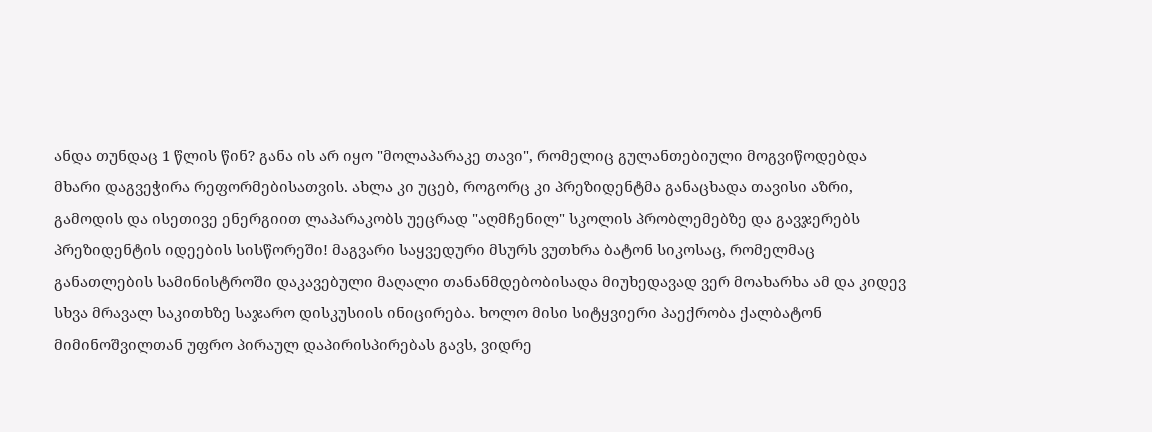ანდა თუნდაც 1 წლის წინ? განა ის არ იყო "მოლაპარაკე თავი", რომელიც გულანთებიული მოგვიწოდებდა მხარი დაგვეჭირა რეფორმებისათვის. ახლა კი უცებ, როგორც კი პრეზიდენტმა განაცხადა თავისი აზრი, გამოდის და ისეთივე ენერგიით ლაპარაკობს უეცრად "აღმჩენილ" სკოლის პრობლემებზე და გავჯერებს პრეზიდენტის იდეების სისწორეში! მაგვარი საყვედური მსურს ვუთხრა ბატონ სიკოსაც, რომელმაც განათლების სამინისტროში დაკავებული მაღალი თანანმდებობისადა მიუხედავად ვერ მოახარხა ამ და კიდევ სხვა მრავალ საკითხზე საჯარო დისკუსიის ინიცირება. ხოლო მისი სიტყვიერი პაექრობა ქალბატონ მიმინოშვილთან უფრო პირაულ დაპირისპირებას გავს, ვიდრე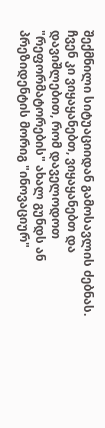შექმნილი სიტუაციიდან გამოსავლის ძებნას. ჩვენ კი ვიყაყანებთ, ვიყაყანებთ და დავიშლებით, რომ დაველოდოთ "რეფორმატორების" ახალ გუნდს ან პრეზიდენტის მორიგ "ინოვაციურ"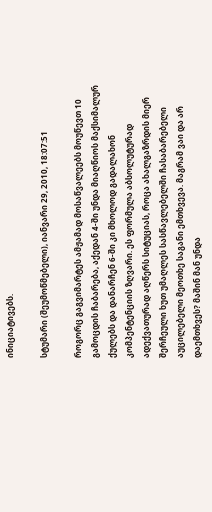ინიციატივებს.

სტუმარი (შეუმოწმებელი), იანვარი 29, 2010, 18:07:51

როგორც გაგვიმარტეს ამჟამად მოსაწვალეებს მოუწევთ 10 გამოცდის ჩაბარება, აქედან 4-ში უნდა მიაღწიოს მაქსიმალურ ქულებს და დანარჩენ 6-ში კი მხოლოდ გადალახონ კომპენტენციის ზღვარი. ეს ფორმულა აბსოლუტურად ადექვათურად აღწერს სიტუციას, როცა ახალგაზრდის მიერ შერჩეული ხუთ უმაღლეს სასწავლებელში ჩასაბარებელი აუცილებელი მეოთხე საგანი ემთხვევა. მაგრამ ვაი და არ დაემთხვეს? მაშინ მან უნდა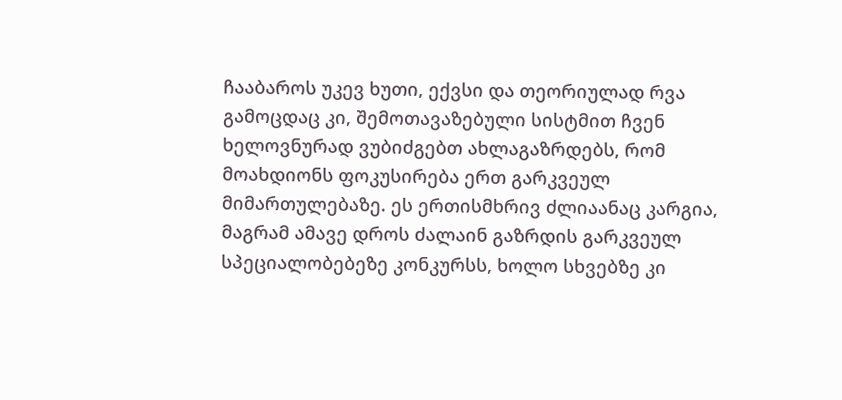ჩააბაროს უკევ ხუთი, ექვსი და თეორიულად რვა გამოცდაც კი, შემოთავაზებული სისტმით ჩვენ ხელოვნურად ვუბიძგებთ ახლაგაზრდებს, რომ მოახდიონს ფოკუსირება ერთ გარკვეულ მიმართულებაზე. ეს ერთისმხრივ ძლიაანაც კარგია, მაგრამ ამავე დროს ძალაინ გაზრდის გარკვეულ სპეციალობებეზე კონკურსს, ხოლო სხვებზე კი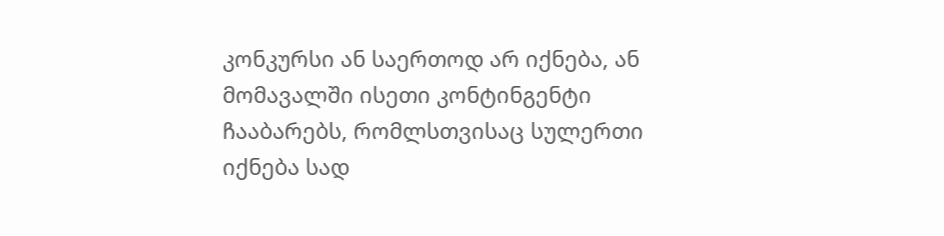კონკურსი ან საერთოდ არ იქნება, ან მომავალში ისეთი კონტინგენტი ჩააბარებს, რომლსთვისაც სულერთი იქნება სად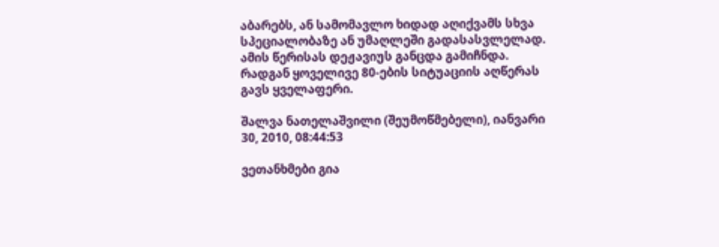აბარებს, ან სამომავლო ხიდად აღიქვამს სხვა სპეციალობაზე ან უმაღლეში გადასასვლელად. ამის წერისას დეჟავიუს განცდა გამიჩნდა. რადგან ყოველივე 80-ების სიტუაციის აღწერას გავს ყველაფერი.

შალვა ნათელაშვილი (შეუმოწმებელი), იანვარი 30, 2010, 08:44:53

ვეთანხმები გია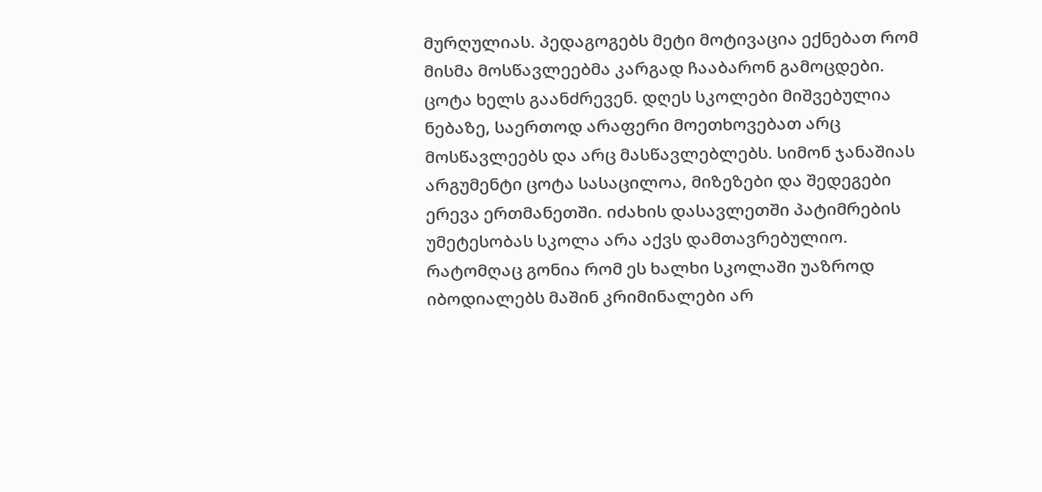მურღულიას. პედაგოგებს მეტი მოტივაცია ექნებათ რომ მისმა მოსწავლეებმა კარგად ჩააბარონ გამოცდები. ცოტა ხელს გაანძრევენ. დღეს სკოლები მიშვებულია ნებაზე, საერთოდ არაფერი მოეთხოვებათ არც მოსწავლეებს და არც მასწავლებლებს. სიმონ ჯანაშიას არგუმენტი ცოტა სასაცილოა, მიზეზები და შედეგები ერევა ერთმანეთში. იძახის დასავლეთში პატიმრების უმეტესობას სკოლა არა აქვს დამთავრებულიო. რატომღაც გონია რომ ეს ხალხი სკოლაში უაზროდ იბოდიალებს მაშინ კრიმინალები არ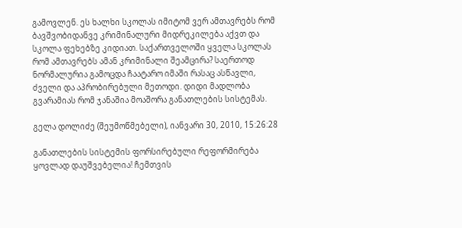გამოვლენ. ეს ხალხი სკოლას იმიტომ ვერ ამთავრებს რომ ბავშვობიდანვე კრიმინალური მიდრეკილება აქვთ და სკოლა ფეხებზე კიდიათ. საქართველოში ყველა სკოლას რომ ამთავრებს ამან კრიმინალი შეამცირა? საერთოდ ნორმალურია გამოცდა ჩაატარო იმაში რასაც ასწავლი, ძველი და აპრობირებული მეთოდი. დიდი მადლობა გვარამიას რომ ჯანაშია მოაშორა განათლების სისტემას.

გელა დოლიძე (შეუმოწმებელი), იანვარი 30, 2010, 15:26:28

განათლების სისტემის ფორსირებული რეფორმირება ყოვლად დაუშვებელია! ჩემთვის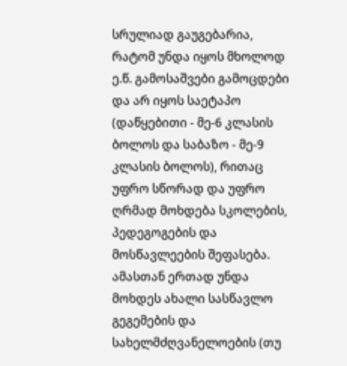სრულიად გაუგებარია, რატომ უნდა იყოს მხოლოდ ე.წ. გამოსაშვები გამოცდები და არ იყოს საეტაპო (დაწყებითი - მე-6 კლასის ბოლოს და საბაზო - მე-9 კლასის ბოლოს), რითაც უფრო სწორად და უფრო ღრმად მოხდება სკოლების, პედეგოგების და მოსწავლეების შეფასება. ამასთან ერთად უნდა მოხდეს ახალი სასწავლო გეგემების და სახელმძღვანელოების (თუ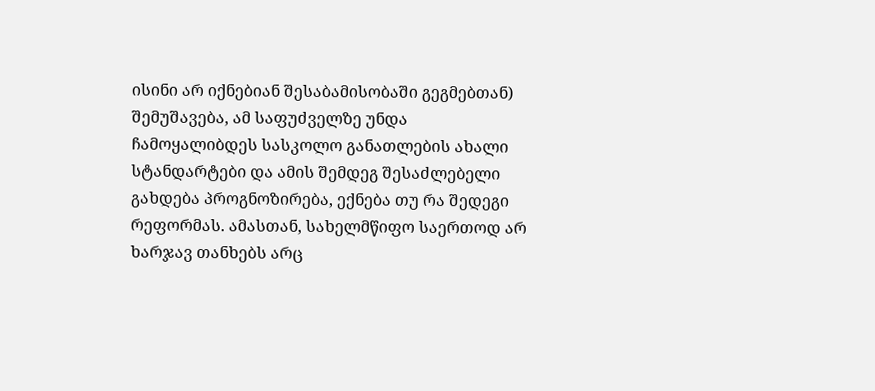ისინი არ იქნებიან შესაბამისობაში გეგმებთან) შემუშავება, ამ საფუძველზე უნდა ჩამოყალიბდეს სასკოლო განათლების ახალი სტანდარტები და ამის შემდეგ შესაძლებელი გახდება პროგნოზირება, ექნება თუ რა შედეგი რეფორმას. ამასთან, სახელმწიფო საერთოდ არ ხარჯავ თანხებს არც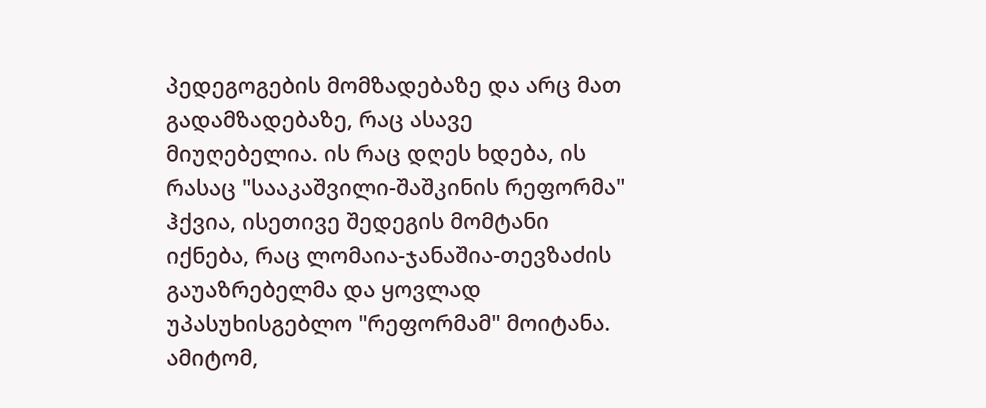პედეგოგების მომზადებაზე და არც მათ გადამზადებაზე, რაც ასავე მიუღებელია. ის რაც დღეს ხდება, ის რასაც "სააკაშვილი-შაშკინის რეფორმა" ჰქვია, ისეთივე შედეგის მომტანი იქნება, რაც ლომაია-ჯანაშია-თევზაძის გაუაზრებელმა და ყოვლად უპასუხისგებლო "რეფორმამ" მოიტანა. ამიტომ,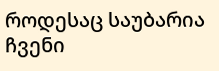როდესაც საუბარია ჩვენი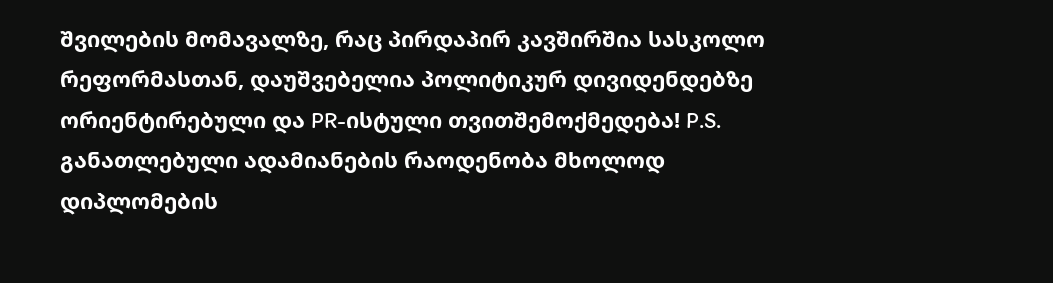შვილების მომავალზე, რაც პირდაპირ კავშირშია სასკოლო რეფორმასთან, დაუშვებელია პოლიტიკურ დივიდენდებზე ორიენტირებული და PR-ისტული თვითშემოქმედება! P.S. განათლებული ადამიანების რაოდენობა მხოლოდ დიპლომების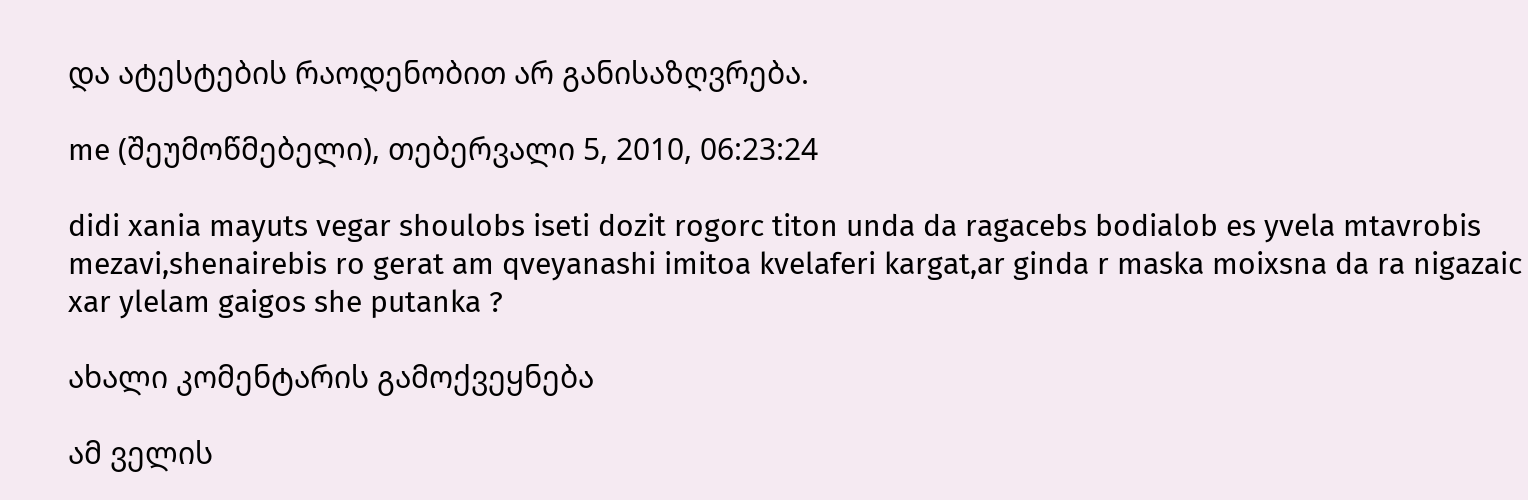და ატესტების რაოდენობით არ განისაზღვრება.

me (შეუმოწმებელი), თებერვალი 5, 2010, 06:23:24

didi xania mayuts vegar shoulobs iseti dozit rogorc titon unda da ragacebs bodialob es yvela mtavrobis mezavi,shenairebis ro gerat am qveyanashi imitoa kvelaferi kargat,ar ginda r maska moixsna da ra nigazaic xar ylelam gaigos she putanka ?

ახალი კომენტარის გამოქვეყნება

ამ ველის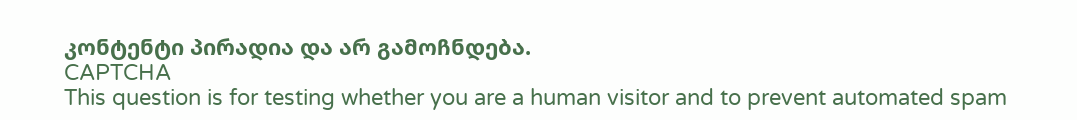კონტენტი პირადია და არ გამოჩნდება.
CAPTCHA
This question is for testing whether you are a human visitor and to prevent automated spam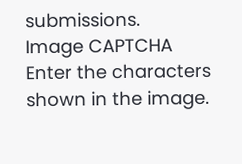submissions.
Image CAPTCHA
Enter the characters shown in the image.